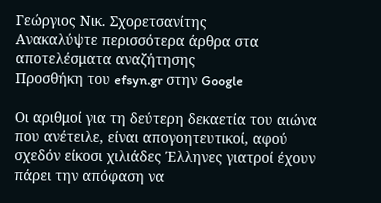Γεώργιος Νικ. Σχορετσανίτης
Ανακαλύψτε περισσότερα άρθρα στα αποτελέσματα αναζήτησης
Προσθήκη του efsyn.gr στην Google

Οι αριθμοί για τη δεύτερη δεκαετία του αιώνα που ανέτειλε, είναι απογοητευτικοί, αφού σχεδόν είκοσι χιλιάδες Έλληνες γιατροί έχουν πάρει την απόφαση να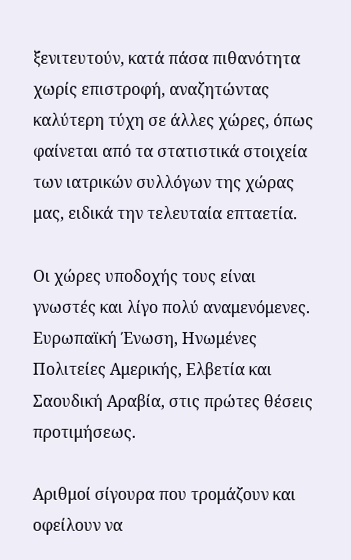ξενιτευτούν, κατά πάσα πιθανότητα χωρίς επιστροφή, αναζητώντας καλύτερη τύχη σε άλλες χώρες, όπως φαίνεται από τα στατιστικά στοιχεία των ιατρικών συλλόγων της χώρας μας, ειδικά την τελευταία επταετία.

Οι χώρες υποδοχής τους είναι  γνωστές και λίγο πολύ αναμενόμενες. Ευρωπαϊκή Ένωση, Ηνωμένες Πολιτείες Αμερικής, Ελβετία και Σαουδική Αραβία, στις πρώτες θέσεις προτιμήσεως.

Αριθμοί σίγουρα που τρομάζουν και οφείλουν να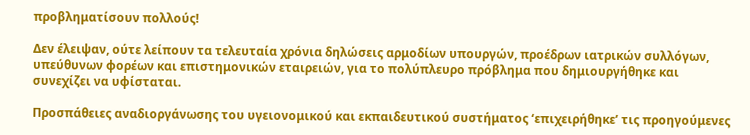προβληματίσουν πολλούς!

Δεν έλειψαν, ούτε λείπουν τα τελευταία χρόνια δηλώσεις αρμοδίων υπουργών, προέδρων ιατρικών συλλόγων, υπεύθυνων φορέων και επιστημονικών εταιρειών, για το πολύπλευρο πρόβλημα που δημιουργήθηκε και συνεχίζει να υφίσταται.

Προσπάθειες αναδιοργάνωσης του υγειονομικού και εκπαιδευτικού συστήματος ‘επιχειρήθηκε’ τις προηγούμενες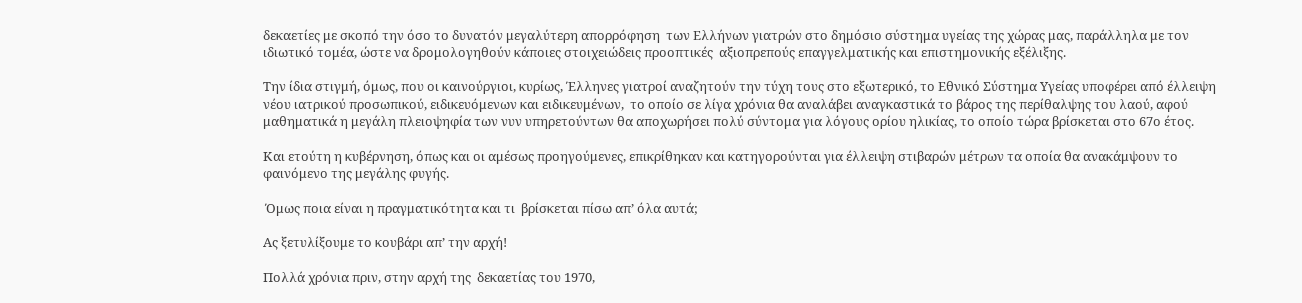δεκαετίες με σκοπό την όσο το δυνατόν μεγαλύτερη απορρόφηση  των Ελλήνων γιατρών στο δημόσιο σύστημα υγείας της χώρας μας, παράλληλα με τον ιδιωτικό τομέα, ώστε να δρομολογηθούν κάποιες στοιχειώδεις προοπτικές  αξιοπρεπούς επαγγελματικής και επιστημονικής εξέλιξης.

Την ίδια στιγμή, όμως, που οι καινούργιοι, κυρίως, Έλληνες γιατροί αναζητούν την τύχη τους στο εξωτερικό, το Εθνικό Σύστημα Υγείας υποφέρει από έλλειψη νέου ιατρικού προσωπικού, ειδικευόμενων και ειδικευμένων,  το οποίο σε λίγα χρόνια θα αναλάβει αναγκαστικά το βάρος της περίθαλψης του λαού, αφού μαθηματικά η μεγάλη πλειοψηφία των νυν υπηρετούντων θα αποχωρήσει πολύ σύντομα για λόγους ορίου ηλικίας, το οποίο τώρα βρίσκεται στο 67ο έτος.

Και ετούτη η κυβέρνηση, όπως και οι αμέσως προηγούμενες, επικρίθηκαν και κατηγορούνται για έλλειψη στιβαρών μέτρων τα οποία θα ανακάμψουν το φαινόμενο της μεγάλης φυγής.

 Όμως ποια είναι η πραγματικότητα και τι  βρίσκεται πίσω απ’ όλα αυτά;

Ας ξετυλίξουμε το κουβάρι απ’ την αρχή!

Πολλά χρόνια πριν, στην αρχή της  δεκαετίας του 1970,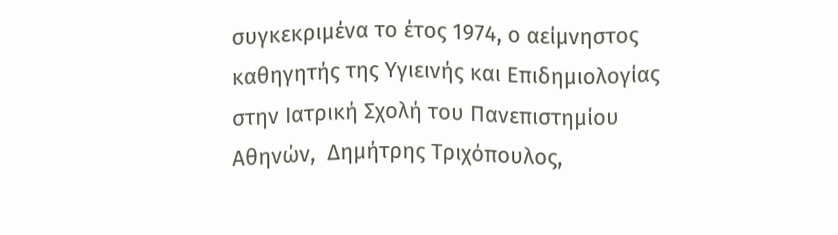συγκεκριμένα το έτος 1974, ο αείμνηστος καθηγητής της Υγιεινής και Επιδημιολογίας στην Ιατρική Σχολή του Πανεπιστημίου Αθηνών,  Δημήτρης Τριχόπουλος,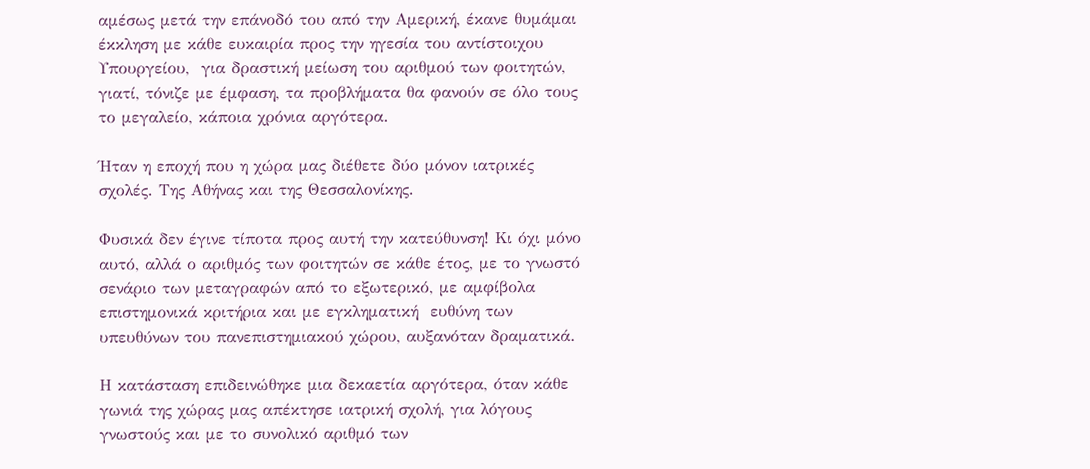αμέσως μετά την επάνοδό του από την Αμερική, έκανε θυμάμαι έκκληση με κάθε ευκαιρία προς την ηγεσία του αντίστοιχου Υπουργείου,  για δραστική μείωση του αριθμού των φοιτητών, γιατί, τόνιζε με έμφαση, τα προβλήματα θα φανούν σε όλο τους το μεγαλείο, κάποια χρόνια αργότερα.

Ήταν η εποχή που η χώρα μας διέθετε δύο μόνον ιατρικές σχολές. Της Αθήνας και της Θεσσαλονίκης.

Φυσικά δεν έγινε τίποτα προς αυτή την κατεύθυνση! Κι όχι μόνο αυτό, αλλά ο αριθμός των φοιτητών σε κάθε έτος, με το γνωστό σενάριο των μεταγραφών από το εξωτερικό, με αμφίβολα επιστημονικά κριτήρια και με εγκληματική  ευθύνη των υπευθύνων του πανεπιστημιακού χώρου, αυξανόταν δραματικά.

Η κατάσταση επιδεινώθηκε μια δεκαετία αργότερα, όταν κάθε γωνιά της χώρας μας απέκτησε ιατρική σχολή, για λόγους γνωστούς και με το συνολικό αριθμό των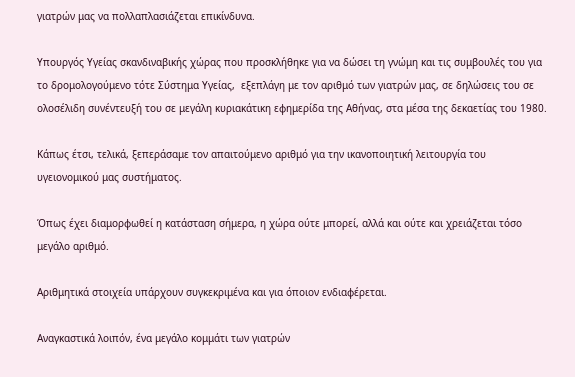γιατρών μας να πολλαπλασιάζεται επικίνδυνα.

Υπουργός Υγείας σκανδιναβικής χώρας που προσκλήθηκε για να δώσει τη γνώμη και τις συμβουλές του για το δρομολογούμενο τότε Σύστημα Υγείας,  εξεπλάγη με τον αριθμό των γιατρών μας, σε δηλώσεις του σε ολοσέλιδη συνέντευξή του σε μεγάλη κυριακάτικη εφημερίδα της Αθήνας, στα μέσα της δεκαετίας του 1980.

Κάπως έτσι, τελικά, ξεπεράσαμε τον απαιτούμενο αριθμό για την ικανοποιητική λειτουργία του υγειονομικού μας συστήματος.

Όπως έχει διαμορφωθεί η κατάσταση σήμερα, η χώρα ούτε μπορεί, αλλά και ούτε και χρειάζεται τόσο μεγάλο αριθμό.

Αριθμητικά στοιχεία υπάρχουν συγκεκριμένα και για όποιον ενδιαφέρεται.

Αναγκαστικά λοιπόν, ένα μεγάλο κομμάτι των γιατρών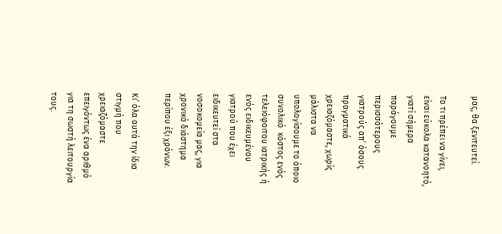μας, θα ξενιτευτεί.

Το τι πρέπει να γίνει, είναι εύκολα κατανοητό, γιατί σήμερα παράγουμε περισσότερους γιατρούς απ’ όσους πραγματικά χρειαζόμαστε, χωρίς μάλιστα να υπολογίσουμε το όποιο συνολικό  κόστος ενός τελειόφοιτου ιατρικής ή ενός ειδικευμένου γιατρού που έχει ειδικευτεί στα νοσοκομεία μας, για χρονικό διάστημα περίπου έξι χρόνων.

Κι’ όλα αυτά την ίδια στιγμή που χρειαζόμαστε επειγόντως ένα αριθμό για τη σωστή λειτουργία τους.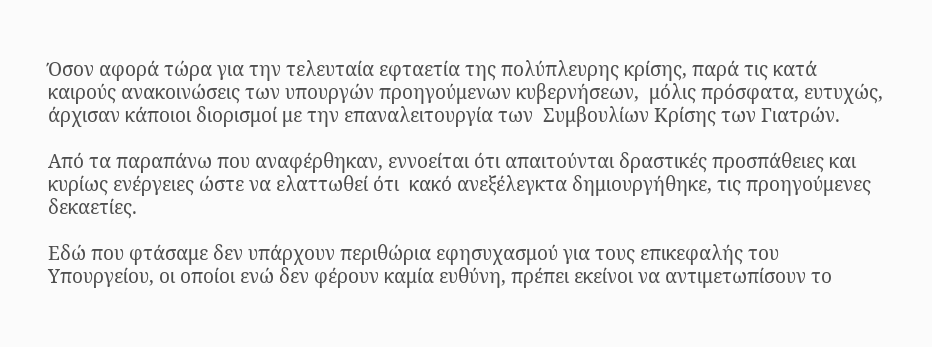Όσον αφορά τώρα για την τελευταία εφταετία της πολύπλευρης κρίσης, παρά τις κατά καιρούς ανακοινώσεις των υπουργών προηγούμενων κυβερνήσεων,  μόλις πρόσφατα, ευτυχώς, άρχισαν κάποιοι διορισμοί με την επαναλειτουργία των  Συμβουλίων Κρίσης των Γιατρών.

Από τα παραπάνω που αναφέρθηκαν, εννοείται ότι απαιτούνται δραστικές προσπάθειες και κυρίως ενέργειες ώστε να ελαττωθεί ότι  κακό ανεξέλεγκτα δημιουργήθηκε, τις προηγούμενες  δεκαετίες.

Εδώ που φτάσαμε δεν υπάρχουν περιθώρια εφησυχασμού για τους επικεφαλής του Υπουργείου, οι οποίοι ενώ δεν φέρουν καμία ευθύνη, πρέπει εκείνοι να αντιμετωπίσουν το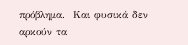πρόβλημα.  Και φυσικά δεν αρκούν τα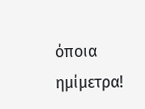όποια ημίμετρα!